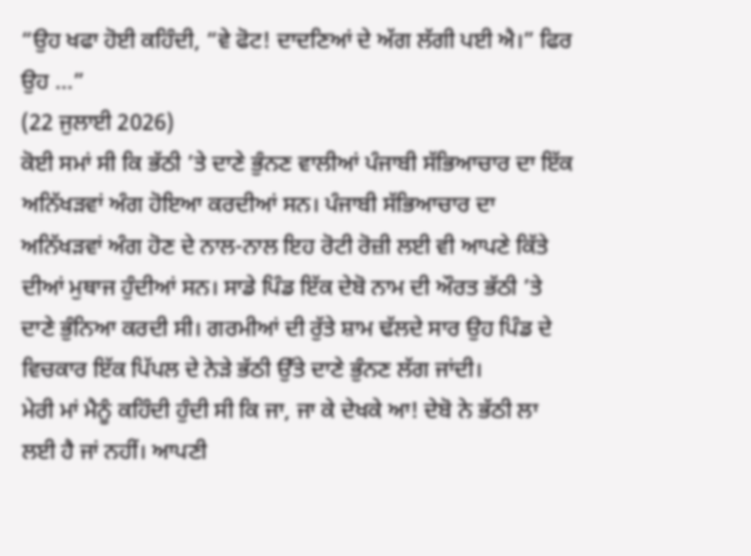“ਉਹ ਖਫਾ ਹੋਈ ਕਹਿੰਦੀ, “ਵੇ ਫੋਟ! ਦਾਦਣਿਆਂ ਦੇ ਅੱਗ ਲੱਗੀ ਪਈ ਐ।” ਫਿਰ ਉਹ ...”
(22 ਜੁਲਾਈ 2026)
ਕੋਈ ਸਮਾਂ ਸੀ ਕਿ ਭੱਠੀ ’ਤੇ ਦਾਣੇ ਭੁੰਨਣ ਵਾਲੀਆਂ ਪੰਜਾਬੀ ਸੱਭਿਆਚਾਰ ਦਾ ਇੱਕ ਅਨਿੱਖੜਵਾਂ ਅੰਗ ਹੋਇਆ ਕਰਦੀਆਂ ਸਨ। ਪੰਜਾਬੀ ਸੱਭਿਆਚਾਰ ਦਾ ਅਨਿੱਖੜਵਾਂ ਅੰਗ ਹੋਣ ਦੇ ਨਾਲ-ਨਾਲ ਇਹ ਰੋਟੀ ਰੋਜ਼ੀ ਲਈ ਵੀ ਆਪਣੇ ਕਿੱਤੇ ਦੀਆਂ ਮੁਥਾਜ ਹੁੰਦੀਆਂ ਸਨ। ਸਾਡੇ ਪਿੰਡ ਇੱਕ ਦੇਬੋ ਨਾਮ ਦੀ ਔਰਤ ਭੱਠੀ ’ਤੇ ਦਾਣੇ ਭੁੰਨਿਆ ਕਰਦੀ ਸੀ। ਗਰਮੀਆਂ ਦੀ ਰੁੱਤੇ ਸ਼ਾਮ ਢੱਲਦੇ ਸਾਰ ਉਹ ਪਿੰਡ ਦੇ ਵਿਚਕਾਰ ਇੱਕ ਪਿੱਪਲ ਦੇ ਨੇੜੇ ਭੱਠੀ ਉੱਤੇ ਦਾਣੇ ਭੁੰਨਣ ਲੱਗ ਜਾਂਦੀ।
ਮੇਰੀ ਮਾਂ ਮੈਨੂੰ ਕਹਿੰਦੀ ਹੁੰਦੀ ਸੀ ਕਿ ਜਾ, ਜਾ ਕੇ ਦੇਖਕੇ ਆ! ਦੇਬੋ ਨੇ ਭੱਠੀ ਲਾ ਲਈ ਹੈ ਜਾਂ ਨਹੀਂ। ਆਪਣੀ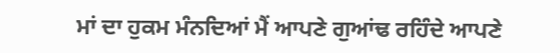ਮਾਂ ਦਾ ਹੁਕਮ ਮੰਨਦਿਆਂ ਮੈਂ ਆਪਣੇ ਗੁਆਂਢ ਰਹਿੰਦੇ ਆਪਣੇ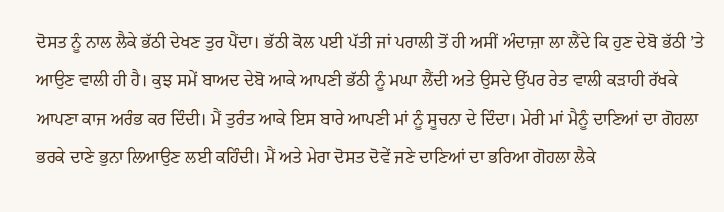ਦੋਸਤ ਨੂੰ ਨਾਲ ਲੈਕੇ ਭੱਠੀ ਦੇਖਣ ਤੁਰ ਪੈਂਦਾ। ਭੱਠੀ ਕੋਲ ਪਈ ਪੱਤੀ ਜਾਂ ਪਰਾਲੀ ਤੋਂ ਹੀ ਅਸੀਂ ਅੰਦਾਜ਼ਾ ਲਾ ਲੈਂਦੇ ਕਿ ਹੁਣ ਦੇਬੋ ਭੱਠੀ ’ਤੇ ਆਉਣ ਵਾਲੀ ਹੀ ਹੈ। ਕੁਝ ਸਮੇਂ ਬਾਅਦ ਦੇਬੋ ਆਕੇ ਆਪਣੀ ਭੱਠੀ ਨੂੰ ਮਘਾ ਲੈਂਦੀ ਅਤੇ ਉਸਦੇ ਉੱਪਰ ਰੇਤ ਵਾਲੀ ਕੜਾਹੀ ਰੱਖਕੇ ਆਪਣਾ ਕਾਜ ਅਰੰਭ ਕਰ ਦਿੰਦੀ। ਮੈਂ ਤੁਰੰਤ ਆਕੇ ਇਸ ਬਾਰੇ ਆਪਣੀ ਮਾਂ ਨੂੰ ਸੂਚਨਾ ਦੇ ਦਿੰਦਾ। ਮੇਰੀ ਮਾਂ ਮੈਨੂੰ ਦਾਣਿਆਂ ਦਾ ਗੋਹਲਾ ਭਰਕੇ ਦਾਣੇ ਭੁਨਾ ਲਿਆਉਣ ਲਈ ਕਹਿੰਦੀ। ਮੈਂ ਅਤੇ ਮੇਰਾ ਦੋਸਤ ਦੋਵੇਂ ਜਣੇ ਦਾਣਿਆਂ ਦਾ ਭਰਿਆ ਗੋਹਲਾ ਲੈਕੇ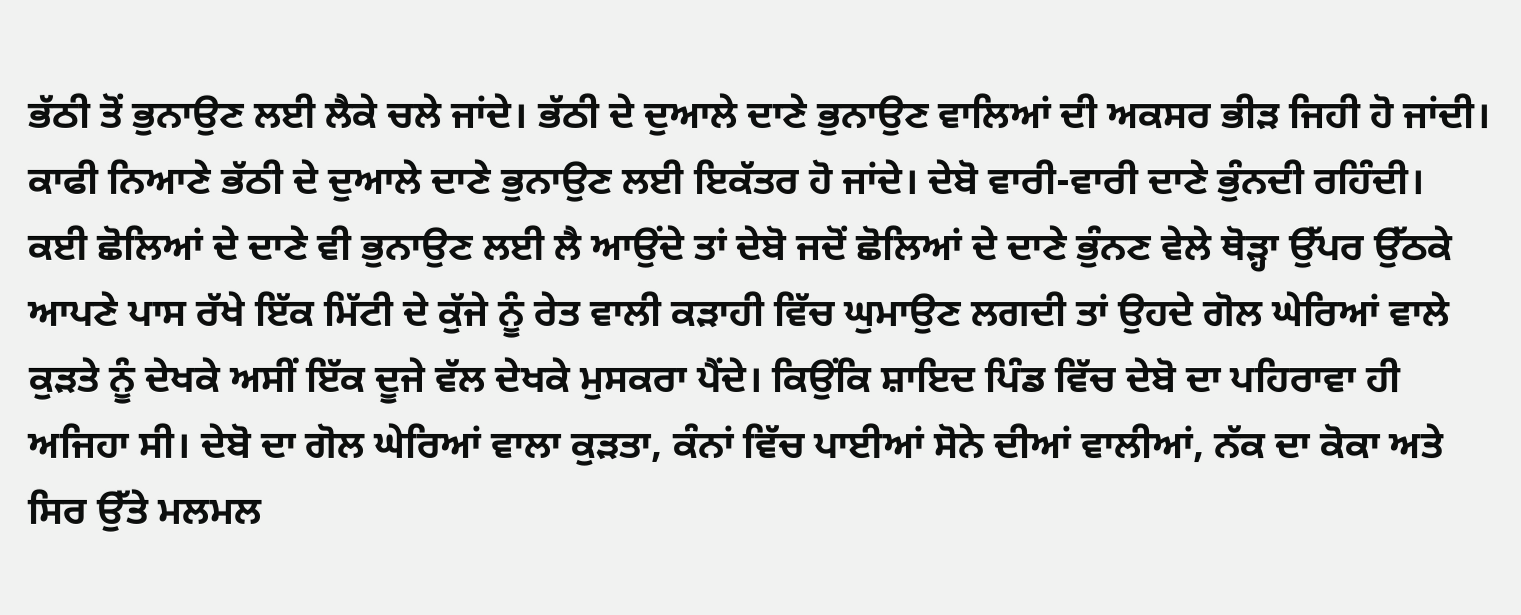ਭੱਠੀ ਤੋਂ ਭੁਨਾਉਣ ਲਈ ਲੈਕੇ ਚਲੇ ਜਾਂਦੇ। ਭੱਠੀ ਦੇ ਦੁਆਲੇ ਦਾਣੇ ਭੁਨਾਉਣ ਵਾਲਿਆਂ ਦੀ ਅਕਸਰ ਭੀੜ ਜਿਹੀ ਹੋ ਜਾਂਦੀ। ਕਾਫੀ ਨਿਆਣੇ ਭੱਠੀ ਦੇ ਦੁਆਲੇ ਦਾਣੇ ਭੁਨਾਉਣ ਲਈ ਇਕੱਤਰ ਹੋ ਜਾਂਦੇ। ਦੇਬੋ ਵਾਰੀ-ਵਾਰੀ ਦਾਣੇ ਭੁੰਨਦੀ ਰਹਿੰਦੀ। ਕਈ ਛੋਲਿਆਂ ਦੇ ਦਾਣੇ ਵੀ ਭੁਨਾਉਣ ਲਈ ਲੈ ਆਉਂਦੇ ਤਾਂ ਦੇਬੋ ਜਦੋਂ ਛੋਲਿਆਂ ਦੇ ਦਾਣੇ ਭੁੰਨਣ ਵੇਲੇ ਥੋੜ੍ਹਾ ਉੱਪਰ ਉੱਠਕੇ ਆਪਣੇ ਪਾਸ ਰੱਖੇ ਇੱਕ ਮਿੱਟੀ ਦੇ ਕੁੱਜੇ ਨੂੰ ਰੇਤ ਵਾਲੀ ਕੜਾਹੀ ਵਿੱਚ ਘੁਮਾਉਣ ਲਗਦੀ ਤਾਂ ਉਹਦੇ ਗੋਲ ਘੇਰਿਆਂ ਵਾਲੇ ਕੁੜਤੇ ਨੂੰ ਦੇਖਕੇ ਅਸੀਂ ਇੱਕ ਦੂਜੇ ਵੱਲ ਦੇਖਕੇ ਮੁਸਕਰਾ ਪੈਂਦੇ। ਕਿਉਂਕਿ ਸ਼ਾਇਦ ਪਿੰਡ ਵਿੱਚ ਦੇਬੋ ਦਾ ਪਹਿਰਾਵਾ ਹੀ ਅਜਿਹਾ ਸੀ। ਦੇਬੋ ਦਾ ਗੋਲ ਘੇਰਿਆਂ ਵਾਲਾ ਕੁੜਤਾ, ਕੰਨਾਂ ਵਿੱਚ ਪਾਈਆਂ ਸੋਨੇ ਦੀਆਂ ਵਾਲੀਆਂ, ਨੱਕ ਦਾ ਕੋਕਾ ਅਤੇ ਸਿਰ ਉੱਤੇ ਮਲਮਲ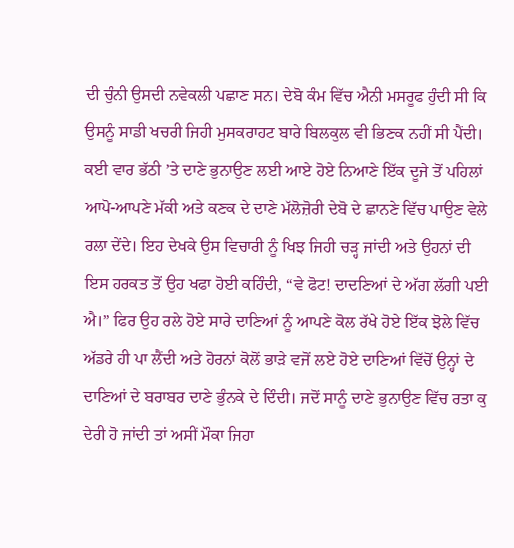ਦੀ ਚੁੰਨੀ ਉਸਦੀ ਨਵੇਕਲੀ ਪਛਾਣ ਸਨ। ਦੇਬੋ ਕੰਮ ਵਿੱਚ ਐਨੀ ਮਸਰੂਫ ਹੁੰਦੀ ਸੀ ਕਿ ਉਸਨੂੰ ਸਾਡੀ ਖਚਰੀ ਜਿਹੀ ਮੁਸਕਰਾਹਟ ਬਾਰੇ ਬਿਲਕੁਲ ਵੀ ਭਿਣਕ ਨਹੀਂ ਸੀ ਪੈਂਦੀ।
ਕਈ ਵਾਰ ਭੱਠੀ ’ਤੇ ਦਾਣੇ ਭੁਨਾਉਣ ਲਈ ਆਏ ਹੋਏ ਨਿਆਣੇ ਇੱਕ ਦੂਜੇ ਤੋਂ ਪਹਿਲਾਂ ਆਪੋ-ਆਪਣੇ ਮੱਕੀ ਅਤੇ ਕਣਕ ਦੇ ਦਾਣੇ ਮੱਲੋਜ਼ੋਰੀ ਦੇਬੋ ਦੇ ਛਾਨਣੇ ਵਿੱਚ ਪਾਉਣ ਵੇਲੇ ਰਲਾ ਦੇਂਦੇ। ਇਹ ਦੇਖਕੇ ਉਸ ਵਿਚਾਰੀ ਨੂੰ ਖਿਝ ਜਿਹੀ ਚੜ੍ਹ ਜਾਂਦੀ ਅਤੇ ਉਹਨਾਂ ਦੀ ਇਸ ਹਰਕਤ ਤੋਂ ਉਹ ਖਫਾ ਹੋਈ ਕਹਿੰਦੀ, “ਵੇ ਫੋਟ! ਦਾਦਣਿਆਂ ਦੇ ਅੱਗ ਲੱਗੀ ਪਈ ਐ।” ਫਿਰ ਉਹ ਰਲੇ ਹੋਏ ਸਾਰੇ ਦਾਣਿਆਂ ਨੂੰ ਆਪਣੇ ਕੋਲ ਰੱਖੇ ਹੋਏ ਇੱਕ ਝੋਲੇ ਵਿੱਚ ਅੱਡਰੇ ਹੀ ਪਾ ਲੈਂਦੀ ਅਤੇ ਹੋਰਨਾਂ ਕੋਲੋਂ ਭਾੜੇ ਵਜੋਂ ਲਏ ਹੋਏ ਦਾਣਿਆਂ ਵਿੱਚੋਂ ਉਨ੍ਹਾਂ ਦੇ ਦਾਣਿਆਂ ਦੇ ਬਰਾਬਰ ਦਾਣੇ ਭੁੰਨਕੇ ਦੇ ਦਿੰਦੀ। ਜਦੋਂ ਸਾਨੂੰ ਦਾਣੇ ਭੁਨਾਉਣ ਵਿੱਚ ਰਤਾ ਕੁ ਦੇਰੀ ਹੋ ਜਾਂਦੀ ਤਾਂ ਅਸੀਂ ਮੌਕਾ ਜਿਹਾ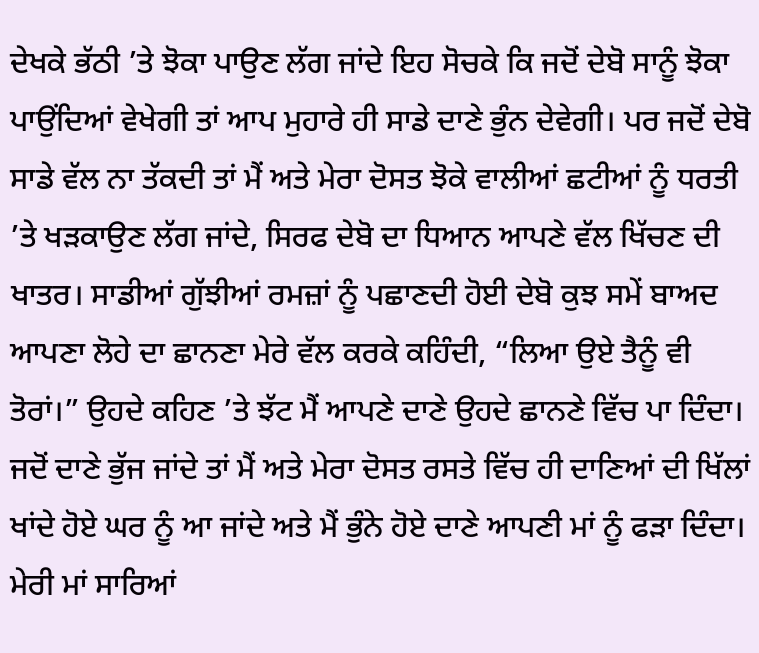ਦੇਖਕੇ ਭੱਠੀ ’ਤੇ ਝੋਕਾ ਪਾਉਣ ਲੱਗ ਜਾਂਦੇ ਇਹ ਸੋਚਕੇ ਕਿ ਜਦੋਂ ਦੇਬੋ ਸਾਨੂੰ ਝੋਕਾ ਪਾਉਂਦਿਆਂ ਵੇਖੇਗੀ ਤਾਂ ਆਪ ਮੁਹਾਰੇ ਹੀ ਸਾਡੇ ਦਾਣੇ ਭੁੰਨ ਦੇਵੇਗੀ। ਪਰ ਜਦੋਂ ਦੇਬੋ ਸਾਡੇ ਵੱਲ ਨਾ ਤੱਕਦੀ ਤਾਂ ਮੈਂ ਅਤੇ ਮੇਰਾ ਦੋਸਤ ਝੋਕੇ ਵਾਲੀਆਂ ਛਟੀਆਂ ਨੂੰ ਧਰਤੀ ’ਤੇ ਖੜਕਾਉਣ ਲੱਗ ਜਾਂਦੇ, ਸਿਰਫ ਦੇਬੋ ਦਾ ਧਿਆਨ ਆਪਣੇ ਵੱਲ ਖਿੱਚਣ ਦੀ ਖਾਤਰ। ਸਾਡੀਆਂ ਗੁੱਝੀਆਂ ਰਮਜ਼ਾਂ ਨੂੰ ਪਛਾਣਦੀ ਹੋਈ ਦੇਬੋ ਕੁਝ ਸਮੇਂ ਬਾਅਦ ਆਪਣਾ ਲੋਹੇ ਦਾ ਛਾਨਣਾ ਮੇਰੇ ਵੱਲ ਕਰਕੇ ਕਹਿੰਦੀ, “ਲਿਆ ਉਏ ਤੈਨੂੰ ਵੀ ਤੋਰਾਂ।” ਉਹਦੇ ਕਹਿਣ ’ਤੇ ਝੱਟ ਮੈਂ ਆਪਣੇ ਦਾਣੇ ਉਹਦੇ ਛਾਨਣੇ ਵਿੱਚ ਪਾ ਦਿੰਦਾ। ਜਦੋਂ ਦਾਣੇ ਭੁੱਜ ਜਾਂਦੇ ਤਾਂ ਮੈਂ ਅਤੇ ਮੇਰਾ ਦੋਸਤ ਰਸਤੇ ਵਿੱਚ ਹੀ ਦਾਣਿਆਂ ਦੀ ਖਿੱਲਾਂ ਖਾਂਦੇ ਹੋਏ ਘਰ ਨੂੰ ਆ ਜਾਂਦੇ ਅਤੇ ਮੈਂ ਭੁੰਨੇ ਹੋਏ ਦਾਣੇ ਆਪਣੀ ਮਾਂ ਨੂੰ ਫੜਾ ਦਿੰਦਾ। ਮੇਰੀ ਮਾਂ ਸਾਰਿਆਂ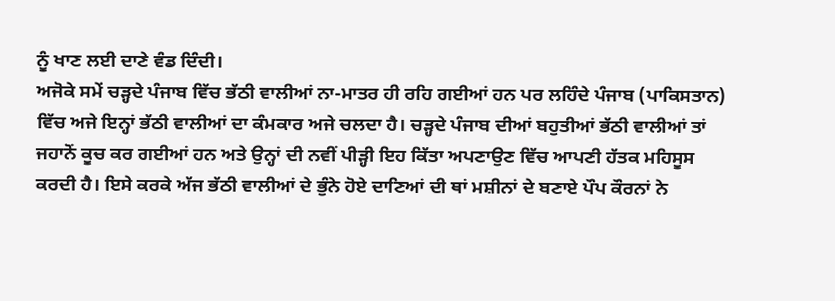ਨੂੰ ਖਾਣ ਲਈ ਦਾਣੇ ਵੰਡ ਦਿੰਦੀ।
ਅਜੋਕੇ ਸਮੇਂ ਚੜ੍ਹਦੇ ਪੰਜਾਬ ਵਿੱਚ ਭੱਠੀ ਵਾਲੀਆਂ ਨਾ-ਮਾਤਰ ਹੀ ਰਹਿ ਗਈਆਂ ਹਨ ਪਰ ਲਹਿੰਦੇ ਪੰਜਾਬ (ਪਾਕਿਸਤਾਨ) ਵਿੱਚ ਅਜੇ ਇਨ੍ਹਾਂ ਭੱਠੀ ਵਾਲੀਆਂ ਦਾ ਕੰਮਕਾਰ ਅਜੇ ਚਲਦਾ ਹੈ। ਚੜ੍ਹਦੇ ਪੰਜਾਬ ਦੀਆਂ ਬਹੁਤੀਆਂ ਭੱਠੀ ਵਾਲੀਆਂ ਤਾਂ ਜਹਾਨੋਂ ਕੂਚ ਕਰ ਗਈਆਂ ਹਨ ਅਤੇ ਉਨ੍ਹਾਂ ਦੀ ਨਵੀਂ ਪੀੜ੍ਹੀ ਇਹ ਕਿੱਤਾ ਅਪਣਾਉਣ ਵਿੱਚ ਆਪਣੀ ਹੱਤਕ ਮਹਿਸੂਸ ਕਰਦੀ ਹੈ। ਇਸੇ ਕਰਕੇ ਅੱਜ ਭੱਠੀ ਵਾਲੀਆਂ ਦੇ ਭੁੰਨੇ ਹੋਏ ਦਾਣਿਆਂ ਦੀ ਥਾਂ ਮਸ਼ੀਨਾਂ ਦੇ ਬਣਾਏ ਪੌਪ ਕੌਰਨਾਂ ਨੇ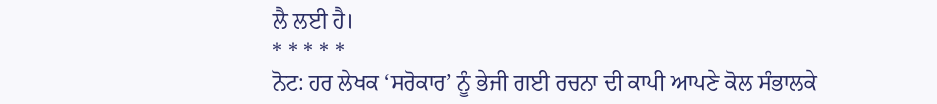ਲੈ ਲਈ ਹੈ।
* * * * *
ਨੋਟ: ਹਰ ਲੇਖਕ ‘ਸਰੋਕਾਰ’ ਨੂੰ ਭੇਜੀ ਗਈ ਰਚਨਾ ਦੀ ਕਾਪੀ ਆਪਣੇ ਕੋਲ ਸੰਭਾਲਕੇ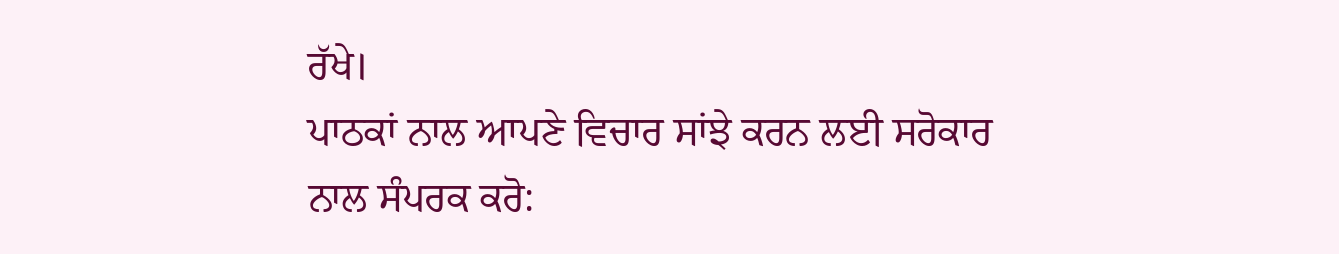ਰੱਖੇ।
ਪਾਠਕਾਂ ਨਾਲ ਆਪਣੇ ਵਿਚਾਰ ਸਾਂਝੇ ਕਰਨ ਲਈ ਸਰੋਕਾਰ ਨਾਲ ਸੰਪਰਕ ਕਰੋ: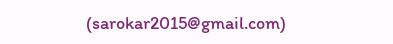(sarokar2015@gmail.com)